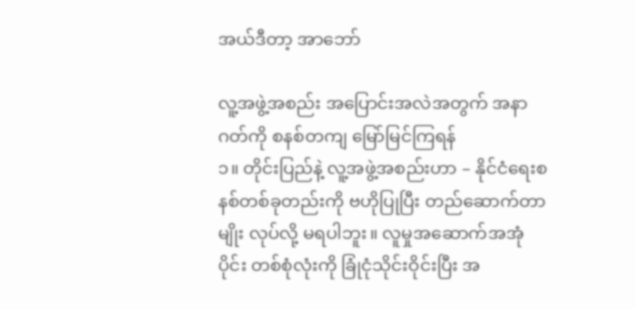အယ်ဒီတာ့ အာဘော်

လူ့အဖွဲ့အစည်း အပြောင်းအလဲအတွက် အနာဂတ်ကို စနစ်တကျ မြော်မြင်ကြရန်
၁။ တိုင်းပြည်နဲ့ လူ့အဖွဲ့အစည်းဟာ – နိုင်ငံရေးစနစ်တစ်ခုတည်းကို ဗဟိုပြုပြီး တည်ဆောက်တာမျိုး လုပ်လို့ မရပါဘူး။ လူမှုအဆောက်အအုံပိုင်း တစ်စုံလုံးကို ခြုံငုံသိုင်းဝိုင်းပြီး အ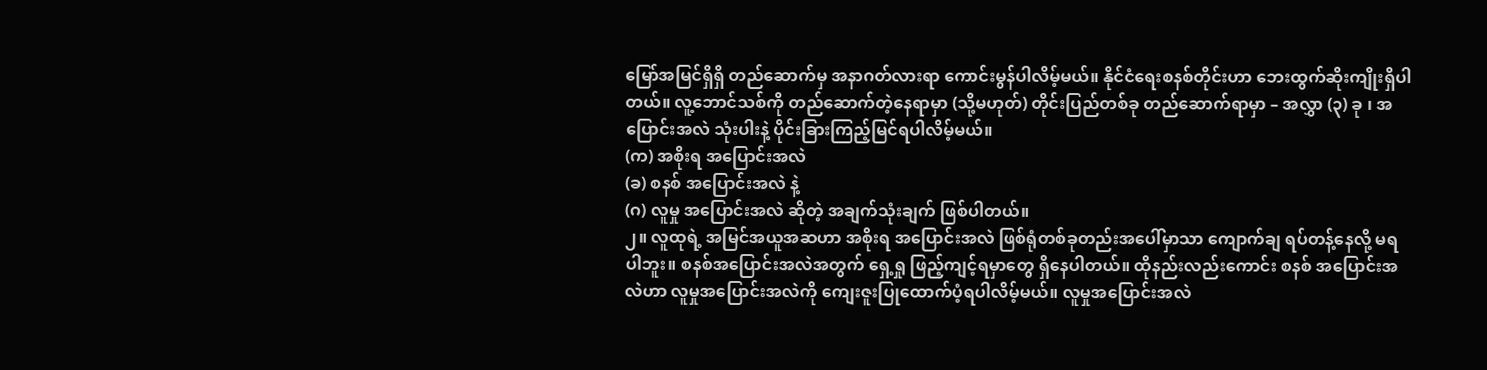မြော်အမြင်ရှိရှိ တည်ဆောက်မှ အနာဂတ်လားရာ ကောင်းမွန်ပါလိမ့်မယ်။ နိုင်ငံရေးစနစ်တိုင်းဟာ ဘေးထွက်ဆိုးကျိုးရှိပါတယ်။ လူ့ဘောင်သစ်ကို တည်ဆောက်တဲ့နေရာမှာ (သို့မဟုတ်) တိုင်းပြည်တစ်ခု တည်ဆောက်ရာမှာ – အလွှာ (၃) ခု ၊ အပြောင်းအလဲ သုံးပါးနဲ့ ပိုင်းခြားကြည့်မြင်ရပါလိမ့်မယ်။
(က) အစိုးရ အပြောင်းအလဲ
(ခ) စနစ် အပြောင်းအလဲ နဲ့
(ဂ) လူမှု အပြောင်းအလဲ ဆိုတဲ့ အချက်သုံးချက် ဖြစ်ပါတယ်။
၂။ လူထုရဲ့ အမြင်အယူအဆဟာ အစိုးရ အပြောင်းအလဲ ဖြစ်ရုံတစ်ခုတည်းအပေါ်မှာသာ ကျောက်ချ ရပ်တန့်နေလို့ မရပါဘူး။ စနစ်အပြောင်းအလဲအတွက် ရှေ့ရှု ဖြည့်ကျင့်ရမှာတွေ ရှိနေပါတယ်။ ထိုနည်းလည်းကောင်း စနစ် အပြောင်းအလဲဟာ လူမှုအပြောင်းအလဲကို ကျေးဇူးပြုထောက်ပံ့ရပါလိမ့်မယ်။ လူမှုအပြောင်းအလဲ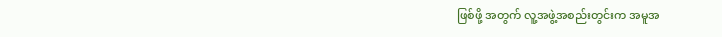ဖြစ်ဖို့ အတွက် လူ့အဖွဲ့အစည်းတွင်းက အမူအ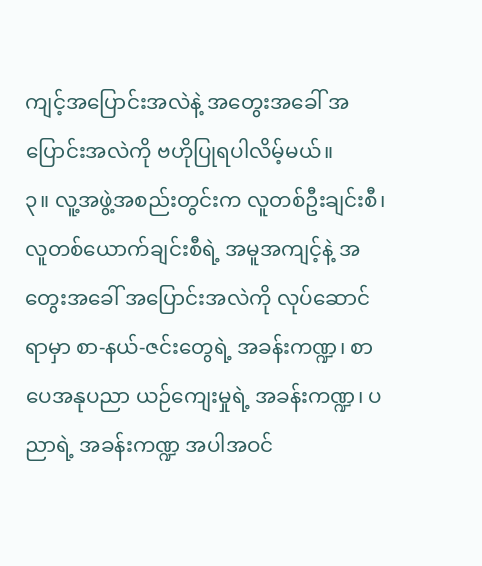ကျင့်အပြောင်းအလဲနဲ့ အတွေးအခေါ် အပြောင်းအလဲကို ဗဟိုပြုရပါလိမ့်မယ်။
၃။ လူ့အဖွဲ့အစည်းတွင်းက လူတစ်ဦးချင်းစီ၊ လူတစ်ယောက်ချင်းစီရဲ့ အမူအကျင့်နဲ့ အတွေးအခေါ် အပြောင်းအလဲကို လုပ်ဆောင်ရာမှာ စာ-နယ်-ဇင်းတွေရဲ့ အခန်းကဏ္ဍ၊ စာပေအနုပညာ ယဉ်ကျေးမှုရဲ့ အခန်းကဏ္ဍ၊ ပညာရဲ့ အခန်းကဏ္ဍ အပါအဝင်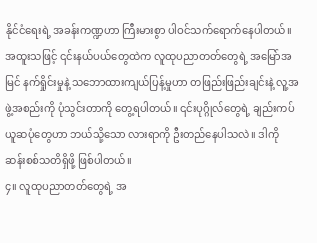နိုင်ငံရေးရဲ့ အခန်းကဏ္ဍဟာ ကြီးမားစွာ ပါဝင်သက်ရောက်နေပါတယ်။ အထူးသဖြင့် ၎င်းနယ်ပယ်တွေထဲက လူထုပညာတတ်တွေရဲ့ အမြော်အမြင် နက်ရှိုင်းမှုနဲ့ သဘောထားကျယ်ပြန့်မှုဟာ တဖြည်းဖြည်းချင်းနဲ့ လူ့အဖွဲ့အစည်းကို ပုံသွင်းတာကို တွေ့ရပါတယ်။ ၎င်းပုဂ္ဂိုလ်တွေရဲ့ ချည်းကပ်ယူဆပုံတွေဟာ ဘယ်သို့သော လားရာကို ဦးတည်နေပါသလဲ။ ဒါကို ဆန်းစစ်သတိရှိဖို့ ဖြစ်ပါတယ်။
၄။ လူထုပညာတတ်တွေရဲ့ အ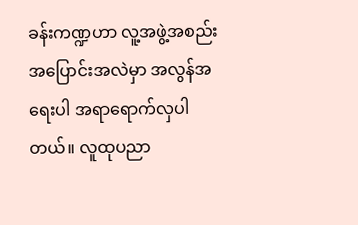ခန်းကဏ္ဍဟာ လူ့အဖွဲ့အစည်း အပြောင်းအလဲမှာ အလွန်အရေးပါ အရာရောက်လှပါတယ်။ လူထုပညာ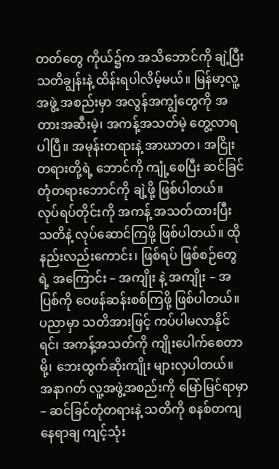တတ်တွေ ကိုယ်၌က အသိဘောင်ကို ချဲ့ပြီး သတိချွန်းနဲ့ ထိန်းရပါလိမ့်မယ်။ မြန်မာ့လူ့အဖွဲ့ အစည်းမှာ အလွန်အကျွံတွေကို အတားအဆီးမဲ့၊ အကန့်အသတ်မဲ့ တွေ့လာရပါပြီ။ အမုန်းတရားနဲ့ အာဃာတ၊ အငြိုးတရားတို့ရဲ့ ဘောင်ကို ကျုံ့စေပြီး ဆင်ခြင်တုံတရားဘောင်ကို ချဲ့ဖို့ ဖြစ်ပါတယ်။ လုပ်ရပ်တိုင်းကို အကန့် အသတ်ထားပြီး သတိနဲ့ လုပ်ဆောင်ကြဖို့ ဖြစ်ပါတယ်။ ထိုနည်းလည်းကောင်း၊ ဖြစ်ရပ် ဖြစ်စဉ်တွေရဲ့ အကြောင်း – အကျိုး နဲ့ အကျိုး – အပြစ်ကို ဝေဖန်ဆန်းစစ်ကြဖို့ ဖြစ်ပါတယ်။ ပညာမှာ သတိအားဖြင့် ကပ်ပါမလာနိုင်ရင်၊ အကန့်အသတ်ကို ကျိုးပေါက်စေတာမို့၊ ဘေးထွက်ဆိုးကျိုး များလှပါတယ်။ အနာဂတ် လူ့အဖွဲ့အစည်းကို မြော်မြင်ရာမှာ – ဆင်ခြင်တုံတရားနဲ့ သတိကို စနစ်တကျ နေရာချ ကျင့်သုံး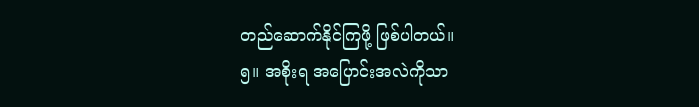တည်ဆောက်နိုင်ကြဖို့ ဖြစ်ပါတယ်။
၅။ အစိုးရ အပြောင်းအလဲကိုသာ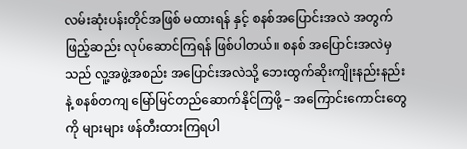လမ်းဆုံးပန်းတိုင်အဖြစ် မထားရန် နှင့် စနစ်အပြောင်းအလဲ အတွက် ဖြည့်ဆည်း လုပ်ဆောင်ကြရန် ဖြစ်ပါတယ်။ စနစ် အပြောင်းအလဲမှသည် လူ့အဖွဲ့အစည်း အပြောင်းအလဲသို့ ဘေးထွက်ဆိုးကျိုးနည်းနည်းနဲ့ စနစ်တကျ မြော်မြင်တည်ဆောက်နိုင်ကြဖို့ – အကြောင်းကောင်းတွေကို များများ ဖန်တီးထားကြရပါ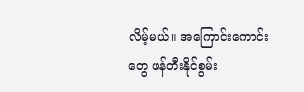လိမ့်မယ်။ အကြောင်းကောင်းတွေ ဖန်တီးနိုင်စွမ်း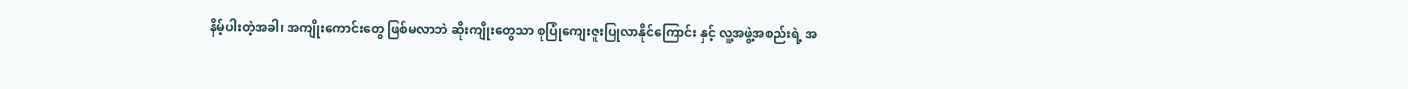နိမ့်ပါးတဲ့အခါ၊ အကျိုးကောင်းတွေ ဖြစ်မလာဘဲ ဆိုးကျိုးတွေသာ စုပြုံကျေးဇူးပြုလာနိုင်ကြောင်း နှင့် လူ့အဖွဲ့အစည်းရဲ့ အ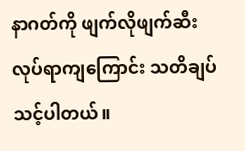နာဂတ်ကို ဖျက်လိုဖျက်ဆီး လုပ်ရာကျကြောင်း သတိချပ်သင့်ပါတယ်။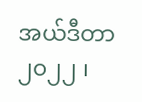အယ်ဒီတာ
၂၀၂၂ ၊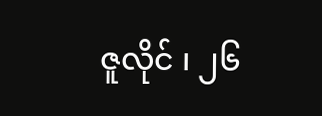ဇူလိုင် ၊ ၂၆